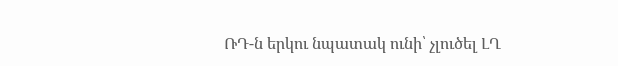ՌԴ-ն երկու նպատակ ունի՝ չլուծել ԼՂ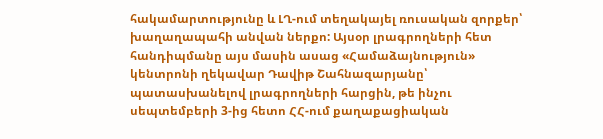հակամարտությունը և ԼՂ-ում տեղակայել ռուսական զորքեր՝ խաղաղապահի անվան ներքո: Այսօր լրագրողների հետ հանդիպմանը այս մասին ասաց «Համաձայնություն» կենտրոնի ղեկավար Դավիթ Շահնազարյանը՝ պատասխանելով լրագրողների հարցին, թե ինչու սեպտեմբերի 3-ից հետո ՀՀ-ում քաղաքացիական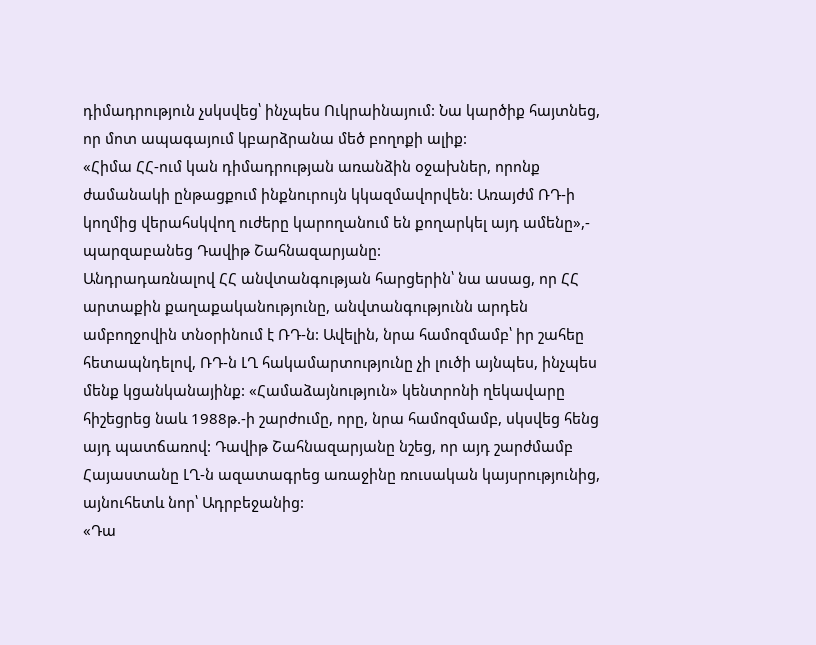դիմադրություն չսկսվեց՝ ինչպես Ուկրաինայում: Նա կարծիք հայտնեց, որ մոտ ապագայում կբարձրանա մեծ բողոքի ալիք:
«Հիմա ՀՀ-ում կան դիմադրության առանձին օջախներ, որոնք ժամանակի ընթացքում ինքնուրույն կկազմավորվեն: Առայժմ ՌԴ-ի կողմից վերահսկվող ուժերը կարողանում են քողարկել այդ ամենը»,- պարզաբանեց Դավիթ Շահնազարյանը:
Անդրադառնալով ՀՀ անվտանգության հարցերին՝ նա ասաց, որ ՀՀ արտաքին քաղաքականությունը, անվտանգությունն արդեն ամբողջովին տնօրինում է ՌԴ-ն: Ավելին, նրա համոզմամբ՝ իր շահեը հետապնդելով, ՌԴ-ն ԼՂ հակամարտությունը չի լուծի այնպես, ինչպես մենք կցանկանայինք: «Համաձայնություն» կենտրոնի ղեկավարը հիշեցրեց նաև 1988թ.-ի շարժումը, որը, նրա համոզմամբ, սկսվեց հենց այդ պատճառով: Դավիթ Շահնազարյանը նշեց, որ այդ շարժմամբ Հայաստանը ԼՂ-ն ազատագրեց առաջինը ռուսական կայսրությունից, այնուհետև նոր՝ Ադրբեջանից:
«Դա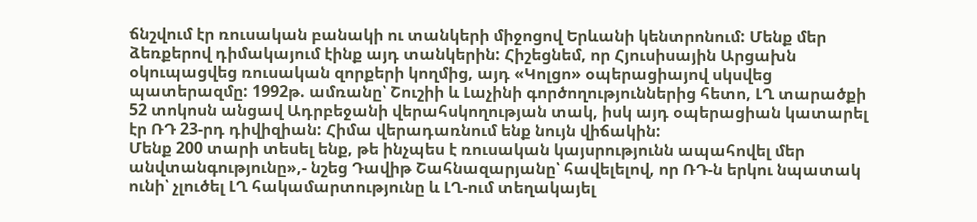ճնշվում էր ռուսական բանակի ու տանկերի միջոցով Երևանի կենտրոնում: Մենք մեր ձեռքերով դիմակայում էինք այդ տանկերին: Հիշեցնեմ, որ Հյուսիսային Արցախն օկուպացվեց ռուսական զորքերի կողմից, այդ «Կոլցո» օպերացիայով սկսվեց պատերազմը: 1992թ. ամռանը՝ Շուշիի և Լաչինի գործողություններից հետո, ԼՂ տարածքի 52 տոկոսն անցավ Ադրբեջանի վերահսկողության տակ, իսկ այդ օպերացիան կատարել էր ՌԴ 23-րդ դիվիզիան: Հիմա վերադառնում ենք նույն վիճակին:
Մենք 200 տարի տեսել ենք, թե ինչպես է ռուսական կայսրությունն ապահովել մեր անվտանգությունը»,- նշեց Դավիթ Շահնազարյանը՝ հավելելով, որ ՌԴ-ն երկու նպատակ ունի՝ չլուծել ԼՂ հակամարտությունը և ԼՂ-ում տեղակայել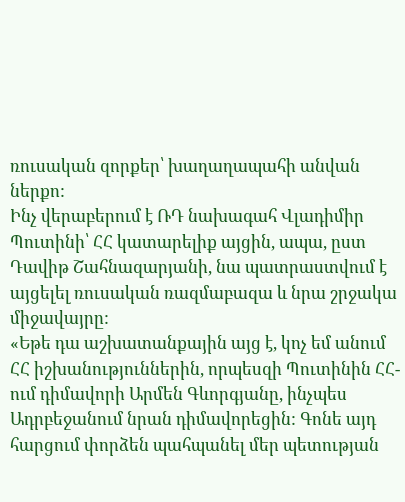ռուսական զորքեր՝ խաղաղապահի անվան ներքո:
Ինչ վերաբերում է ՌԴ նախագահ Վլադիմիր Պուտինի՝ ՀՀ կատարելիք այցին, ապա, ըստ Դավիթ Շահնազարյանի, նա պատրաստվում է այցելել ռուսական ռազմաբազա և նրա շրջակա միջավայրը:
«Եթե դա աշխատանքային այց է, կոչ եմ անում ՀՀ իշխանություններին, որպեսզի Պուտինին ՀՀ-ում դիմավորի Արմեն Գևորգյանը, ինչպես Ադրբեջանում նրան դիմավորեցին: Գոնե այդ հարցում փորձեն պահպանել մեր պետության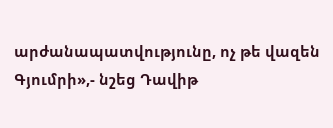արժանապատվությունը, ոչ թե վազեն Գյումրի»,- նշեց Դավիթ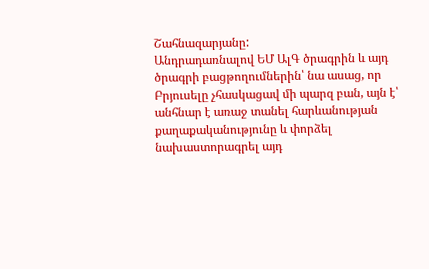Շահնազարյանը:
Անդրադառնալով ԵՄ ԱլԳ ծրագրին և այդ ծրագրի բացթողումներին՝ նա ասաց, որ Բրյուսելը չհասկացավ մի պարզ բան, այն է՝ անհնար է առաջ տանել հարևանության քաղաքականությունը և փորձել նախաստորագրել այդ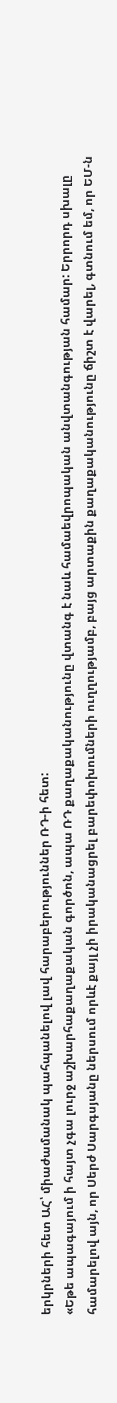երկրների հետ ԱՀ՝ միաժամանակ պահպանելով լավ հարաբերություններ ՌԴ-ի հետ:
«Եթե ապագայում ի հայտ չգա լուրջ աշխարհաքաղաքական գործոն, ապա ՌԴ քաղաքականությունը վտանգ է նաև համաեվրոպական անվտանգության համար: Երրորդ սխալը համարելով այն, որ Սերժ Սարգսյանը ներսում որևէ քայլ չի իրականացրել բարեփոխումների ուղղությամբ, բայց արտաքին քաղաքականությունը ճիշտ է վարել, գտնում եմ, որ ԵՄ-ն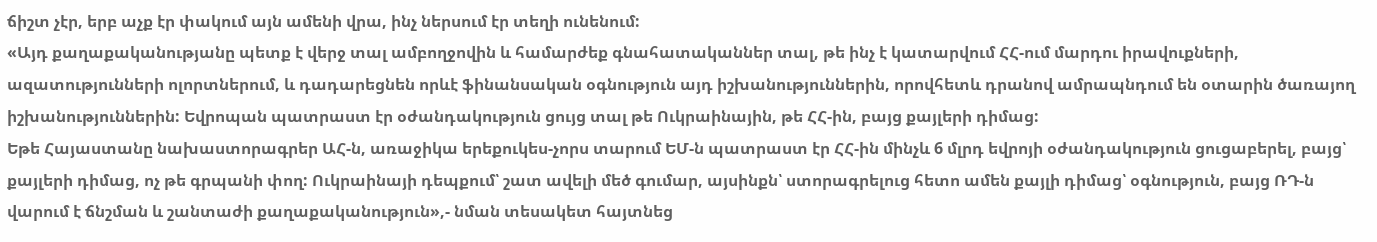ճիշտ չէր, երբ աչք էր փակում այն ամենի վրա, ինչ ներսում էր տեղի ունենում:
«Այդ քաղաքականությանը պետք է վերջ տալ ամբողջովին և համարժեք գնահատականներ տալ, թե ինչ է կատարվում ՀՀ-ում մարդու իրավուքների, ազատությունների ոլորտներում, և դադարեցնեն որևէ ֆինանսական օգնություն այդ իշխանություններին, որովհետև դրանով ամրապնդում են օտարին ծառայող իշխանություններին: Եվրոպան պատրաստ էր օժանդակություն ցույց տալ թե Ուկրաինային, թե ՀՀ-ին, բայց քայլերի դիմաց:
Եթե Հայաստանը նախաստորագրեր ԱՀ-ն, առաջիկա երեքուկես-չորս տարում ԵՄ-ն պատրաստ էր ՀՀ-ին մինչև 6 մլրդ եվրոյի օժանդակություն ցուցաբերել, բայց՝ քայլերի դիմաց, ոչ թե գրպանի փող: Ուկրաինայի դեպքում՝ շատ ավելի մեծ գումար, այսինքն՝ ստորագրելուց հետո ամեն քայլի դիմաց՝ օգնություն, բայց ՌԴ-ն վարում է ճնշման և շանտաժի քաղաքականություն»,- նման տեսակետ հայտնեց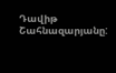Դավիթ Շահնազարյանը: